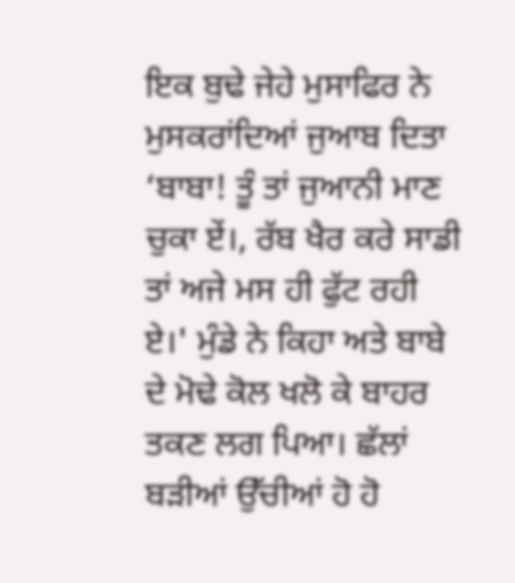ਇਕ ਬੁਢੇ ਜੇਹੇ ਮੁਸਾਫਿਰ ਨੇ ਮੁਸਕਰਾਂਦਿਆਂ ਜੁਆਬ ਦਿਤਾ
‘ਬਾਬਾ! ਤੂੰ ਤਾਂ ਜੁਆਨੀ ਮਾਣ ਚੁਕਾ ਏਂ।, ਰੱਬ ਖੈਰ ਕਰੇ ਸਾਡੀ ਤਾਂ ਅਜੇ ਮਸ ਹੀ ਫੁੱਟ ਰਹੀ ਏ।' ਮੁੰਡੇ ਨੇ ਕਿਹਾ ਅਤੇ ਬਾਬੇ ਦੇ ਮੋਢੇ ਕੋਲ ਖਲੋ ਕੇ ਬਾਹਰ ਤਕਣ ਲਗ ਪਿਆ। ਛੱਲਾਂ ਬੜੀਆਂ ਉੱਚੀਆਂ ਹੋ ਹੋ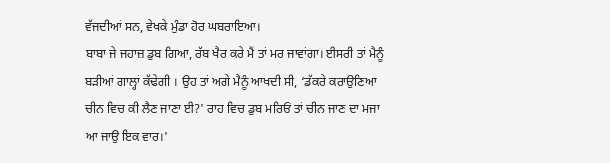ਵੱਜਦੀਆਂ ਸਨ, ਵੇਖਕੇ ਮੁੰਡਾ ਹੋਰ ਘਬਰਾਇਆ।
ਬਾਬਾ ਜੇ ਜਹਾਜ਼ ਡੁਬ ਗਿਆ, ਰੱਬ ਖੈਰ ਕਰੇ ਮੈਂ ਤਾਂ ਮਰ ਜਾਵਾਂਗਾ। ਈਸਰੀ ਤਾਂ ਮੈਨੂੰ ਬੜੀਆਂ ਗਾਲ੍ਹਾਂ ਕੱਢੇਗੀ । ਉਹ ਤਾਂ ਅਗੇ ਮੈਨੂੰ ਆਖਦੀ ਸੀ, ‘ਡੱਕਰੇ ਕਰਾਉਣਿਆ ਚੀਨ ਵਿਚ ਕੀ ਲੈਣ ਜਾਣਾ ਈ?' ਰਾਹ ਵਿਚ ਡੁਬ ਮਰਿਓਂ ਤਾਂ ਚੀਨ ਜਾਣ ਦਾ ਮਜਾ ਆ ਜਾਉ ਇਕ ਵਾਰ।'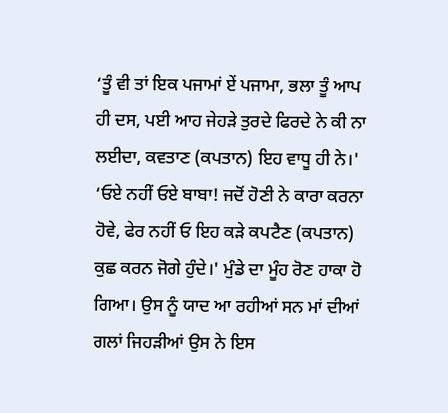‘ਤੂੰ ਵੀ ਤਾਂ ਇਕ ਪਜਾਮਾਂ ਏਂ ਪਜਾਮਾ, ਭਲਾ ਤੂੰ ਆਪ ਹੀ ਦਸ, ਪਈ ਆਹ ਜੇਹੜੇ ਤੁਰਦੇ ਫਿਰਦੇ ਨੇ ਕੀ ਨਾ ਲਈਦਾ, ਕਵਤਾਣ (ਕਪਤਾਨ) ਇਹ ਵਾਧੂ ਹੀ ਨੇ।'
‘ਓਏ ਨਹੀਂ ਓਏ ਬਾਬਾ! ਜਦੋਂ ਹੋਣੀ ਨੇ ਕਾਰਾ ਕਰਨਾ ਹੋਵੇ, ਫੇਰ ਨਹੀਂ ਓ ਇਹ ਕੜੇ ਕਪਟੈਣ (ਕਪਤਾਨ) ਕੁਛ ਕਰਨ ਜੋਗੇ ਹੁੰਦੇ।' ਮੁੰਡੇ ਦਾ ਮੂੰਹ ਰੋਣ ਹਾਕਾ ਹੋ ਗਿਆ। ਉਸ ਨੂੰ ਯਾਦ ਆ ਰਹੀਆਂ ਸਨ ਮਾਂ ਦੀਆਂ ਗਲਾਂ ਜਿਹੜੀਆਂ ਉਸ ਨੇ ਇਸ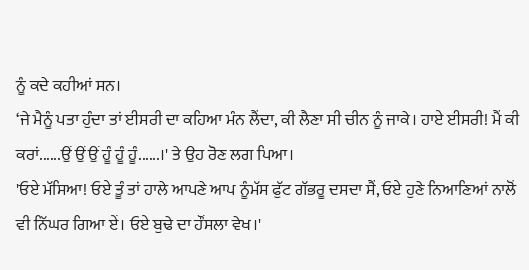ਨੂੰ ਕਦੇ ਕਹੀਆਂ ਸਨ।
‘ਜੇ ਮੈਨੂੰ ਪਤਾ ਹੁੰਦਾ ਤਾਂ ਈਸਰੀ ਦਾ ਕਹਿਆ ਮੰਨ ਲੈਂਦਾ, ਕੀ ਲੈਣਾ ਸੀ ਚੀਨ ਨੂੰ ਜਾਕੇ। ਹਾਏ ਈਸਰੀ! ਮੈਂ ਕੀ ਕਰਾਂ......ਉਂ ਉਂ ਉਂ ਹੂੰ ਹੂੰ ਹੂੰ......।' ਤੇ ਉਹ ਰੋਣ ਲਗ ਪਿਆ।
'ਓਏ ਮੱਸਿਆ! ਓਏ ਤੂੰ ਤਾਂ ਹਾਲੇ ਆਪਣੇ ਆਪ ਨੂੰਮੱਸ ਫੁੱਟ ਗੱਭਰੂ ਦਸਦਾ ਸੈਂ, ਓਏ ਹੁਣੇ ਨਿਆਣਿਆਂ ਨਾਲੋਂ ਵੀ ਨਿੱਘਰ ਗਿਆ ਏਂ। ਓਏ ਬੁਢੇ ਦਾ ਹੌਂਸਲਾ ਵੇਖ।'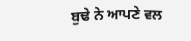ਬੁਢੇ ਨੇ ਆਪਣੇ ਵਲ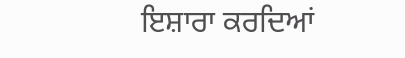ਇਸ਼ਾਰਾ ਕਰਦਿਆਂ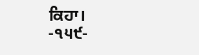ਕਿਹਾ।
-੧੫੯-